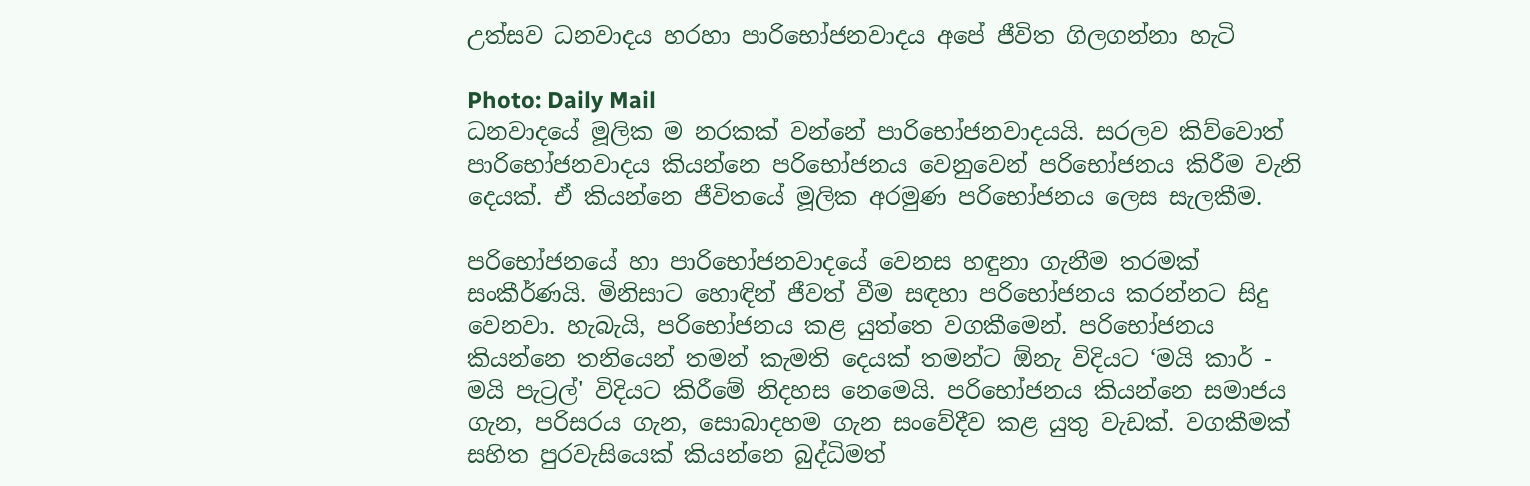උත්සව ධනවාදය හරහා පාරිභෝජනවාදය අපේ ජීවිත ගිලගන්නා හැටි

Photo: Daily Mail
ධනවාදයේ මූලික ම නරකක් වන්නේ පාරිභෝජනවාදයයි. සරලව කිව්වොත් පාරිභෝජනවාදය කියන්නෙ පරිභෝජනය වෙනුවෙන් පරිභෝජනය කිරීම වැනි දෙයක්. ඒ කියන්නෙ ජීවිතයේ මූලික අරමුණ පරිභෝජනය ලෙස සැලකීම.

පරිභෝජනයේ හා පාරිභෝජනවාදයේ වෙනස හඳුනා ගැනීම තරමක් සංකීර්ණයි. මිනිසාට හොඳින් ජීවත් වීම සඳහා පරිභෝජනය කරන්නට සිදු වෙනවා. හැබැයි, පරිභෝජනය කළ යුත්තෙ වගකීමෙන්. පරිභෝජනය කියන්නෙ තනියෙන් තමන් කැමති දෙයක් තමන්ට ඕනැ විදියට ‘මයි කාර් - මයි පැට්‍රල්' විදියට කිරීමේ නිදහස නෙමෙයි. පරිභෝජනය කියන්නෙ සමාජය ගැන, පරිසරය ගැන, සොබාදහම ගැන සංවේදීව කළ යුතු වැඩක්. වගකීමක් සහිත පුරවැසියෙක් කියන්නෙ බුද්ධිමත්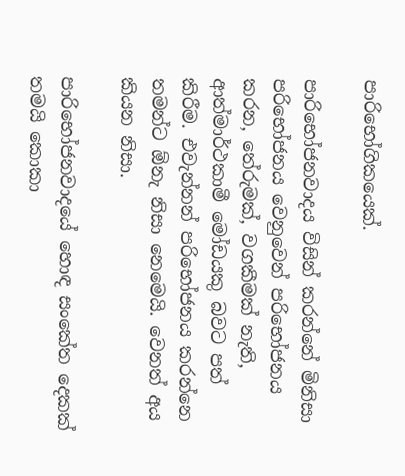පාරිභෝගිකයෙක්.

පාරිභෝජනවාදය විසින් කරන්නේ මිනිසා පරිභෝජනය වෙනුවෙන් පරිභෝජනය කරන, තේරුමක්, වගකීමක් නැති, ආත්මාර්ථකාමී මෝඩයකු බවට පත් කිරීම. එවැන්නන් පරිභෝජනය කරන්නෙ තමන්ට ඕනැ නිසා නෙමෙයි. වෙනත් අය කියන නිසා.

පාරිභෝජනවාදයේ හොඳ සංකේත දෙකක් තමයි කොකා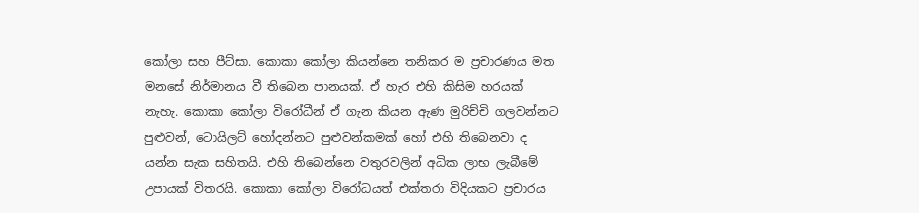කෝලා සහ පීට්සා. කොකා කෝලා කියන්නෙ තනිකර ම ප්‍රචාරණය මත මනසේ නිර්මානය වී තිබෙන පානයක්. ඒ හැර එහි කිසිම හරයක් නැහැ. කොකා කෝලා විරෝධීන් ඒ ගැන කියන ඇණ මුරිච්චි ගලවන්නට පුළුවන්, ටොයිලට් හෝදන්නට පුළුවන්කමක් හෝ එහි තිබෙනවා ද යන්න සැක සහිතයි. එහි තිබෙන්නෙ වතුරවලින් අධික ලාභ ලැබීමේ උපායක් විතරයි. කොකා කෝලා විරෝධයත් එක්තරා විදියකට ප්‍රචාරය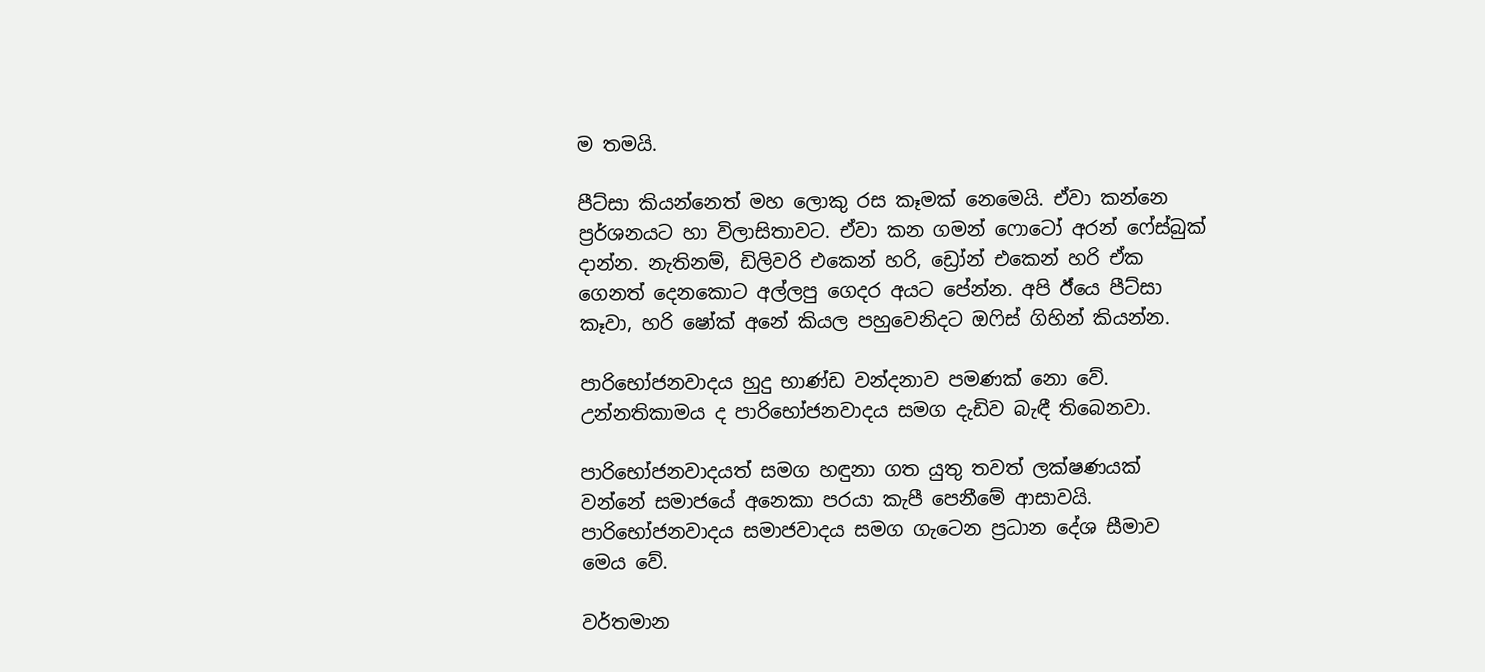ම තමයි.

පීට්සා කියන්නෙත් මහ ලොකු රස කෑමක් නෙමෙයි. ඒවා කන්නෙ ප්‍ර‍ර්ශනයට හා විලාසිතාවට. ඒවා කන ගමන් ෆොටෝ අරන් ෆේස්බුක් දාන්න. නැතිනම්, ඩිලිවරි එකෙන් හරි, ඩ්‍රෝන් එකෙන් හරි ඒක ගෙනත් දෙනකොට අල්ලපු ගෙදර අයට පේන්න. අපි ඊ්යෙ පීට්සා කෑවා, හරි ෂෝක් අනේ කියල පහුවෙනිදට ඔෆිස් ගිහින් කියන්න.

පාරිභෝජනවාදය හුදු භාණ්ඩ වන්දනාව පමණක් නො වේ. උන්නතිකාමය ද පාරිභෝජනවාදය සමග දැඩිව බැඳී තිබෙනවා.

පාරිභෝජනවාදයත් සමග හඳුනා ගත යුතු තවත් ලක්ෂණයක් වන්නේ සමාජයේ අනෙකා පරයා කැපී පෙනීමේ ආසාවයි. පාරිභෝජනවාදය සමාජවාදය සමග ගැටෙන ප්‍රධාන දේශ සීමාව මෙය වේ.

වර්තමාන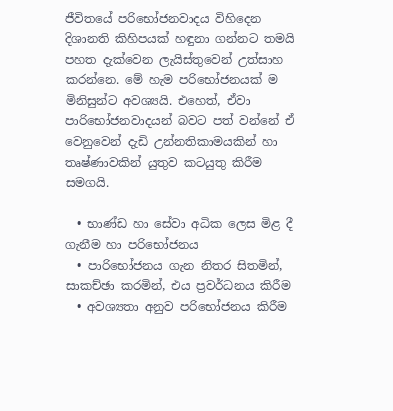ජීවිතයේ පරිභෝජනවාදය විහිදෙන දිශානති කිහිපයක් හඳුනා ගන්නට තමයි පහත දැක්වෙන ලැයිස්තුවෙන් උත්සාහ කරන්නෙ. මේ හැම පරිභෝජනයක් ම මිනිසුන්ට අවශ්‍යයි. එහෙත්, ඒවා පාරිභෝජනවාදයන් බවට පත් වන්නේ ඒ වෙනුවෙන් දැඩි උන්නතිකාමයකින් හා තෘෂ්ණාවකින් යුතුව කටයුතු කිරීම සමගයි.

  • භාණ්ඩ හා සේවා අධික ලෙස මිළ දී ගැනීම හා පරිභෝජනය
  • පාරිභෝජනය ගැන නිතර සිතමින්, සාකච්ඡා කරමින්, එය ප්‍රවර්ධනය කිරීම
  • අවශ්‍යතා අනුව පරිභෝජනය කිරීම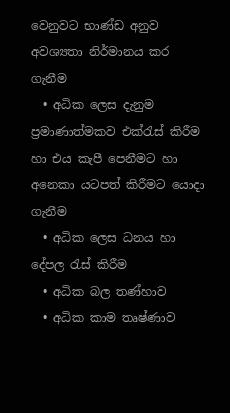වෙනුවට භාණ්ඩ අනුව අවශ්‍යතා නිර්මානය කර ගැනීම
  • අධික ලෙස දැනුම ප්‍රමාණාත්මකව එක්රැස් කිරීම හා එය කැපී පෙනීමට හා අනෙකා යටපත් කිරීමට යොදා ගැනීම
  • අධික ලෙස ධනය හා දේපල රැස් කිරීම
  • අධික බල තණ්හාව
  • අධික කාම තෘෂ්ණාව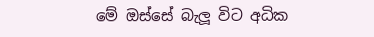මේ ඔස්සේ බැලූ විට අධික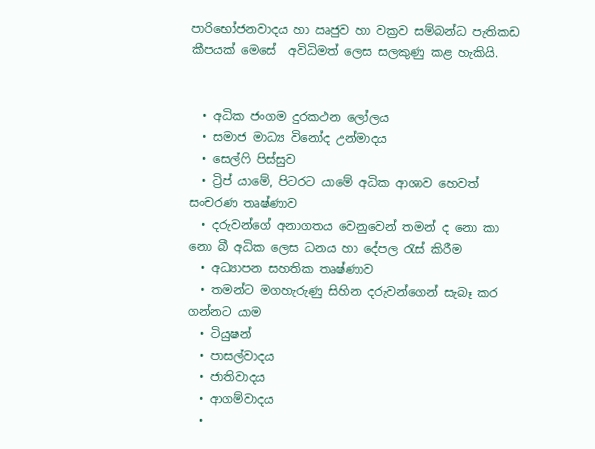පාරිභෝජනවාදය හා ඍජුව හා වක්‍රව සම්බන්ධ පැතිකඩ කීපයක් මෙසේ  අවිධිමත් ලෙස සලකුණු කළ හැකියි.


  • අධික ජංගම දුරකථන ලෝලය
  • සමාජ මාධ්‍ය විනෝද උන්මාදය
  • සෙල්ෆි පිස්සුව
  • ට්‍රිප් යාමේ, පිටරට යාමේ අධික ආශාව හෙවත් සංචරණ තෘෂ්ණාව
  • දරුවන්ගේ අනාගතය වෙනුවෙන් තමන් ද නො කා නො බී අධික ලෙස ධනය හා දේපල රැස් කිරීම
  • අධ්‍යාපන සහතික තෘෂ්ණාව
  • තමන්ට මගහැරුණු සිහින දරුවන්ගෙන් සැබෑ කර ගන්නට යාම
  • ටියුෂන්
  • පාසල්වාදය
  • ජාතිවාදය
  • ආගම්වාදය
  •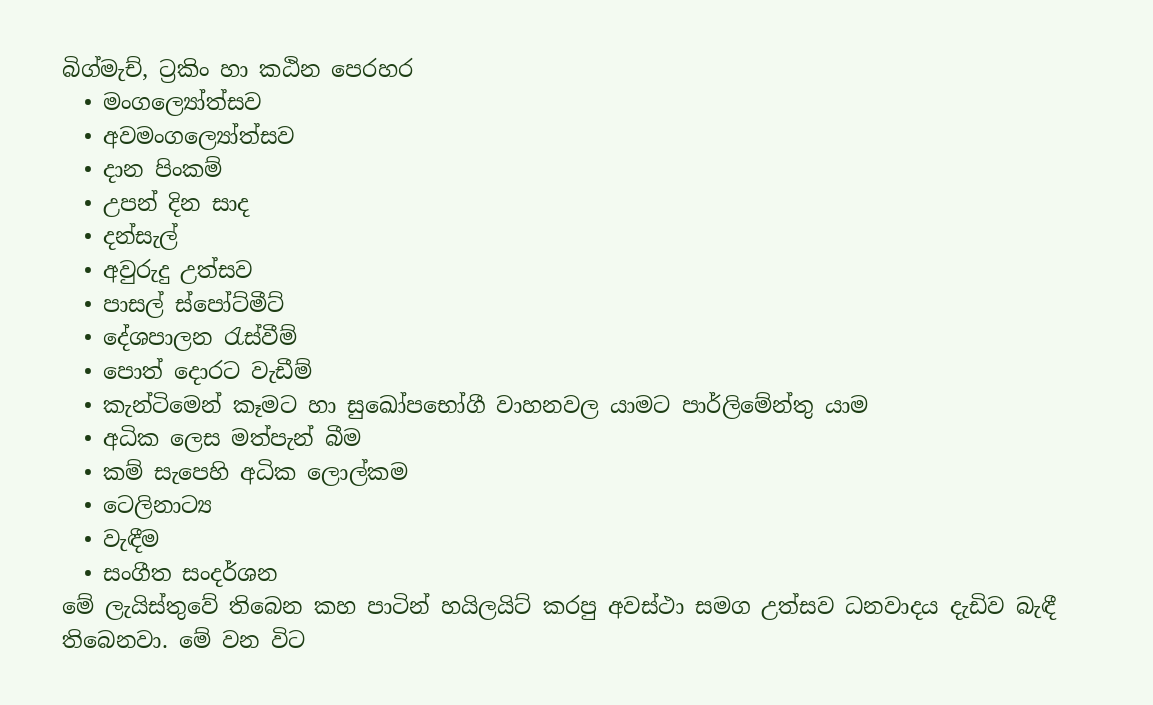බිග්මැච්, ට්‍රකිං හා කඨින පෙරහර
  • මංගල්‍යෝත්සව
  • අවමංගල්‍යෝත්සව
  • දාන පිංකම්
  • උපන් දින සාද
  • දන්සැල්
  • අවුරුදු උත්සව
  • පාසල් ස්පෝට්මීට්
  • දේශපාලන රැස්වීම්
  • පොත් දොරට වැඩීම්
  • කැන්ටිමෙන් කෑමට හා සුඛෝපභෝගී වාහනවල යාමට පාර්ලිමේන්තු යාම
  • අධික ලෙස මත්පැන් බීම
  • කම් සැපෙහි අධික ලොල්කම
  • ටෙලිනාට්‍ය
  • වැඳීම
  • සංගීත සංදර්ශන
මේ ලැයිස්තුවේ තිබෙන කහ පාටින් හයිලයිට් කරපු අවස්ථා සමග උත්සව ධනවාදය දැඩිව බැඳී තිබෙනවා. මේ වන විට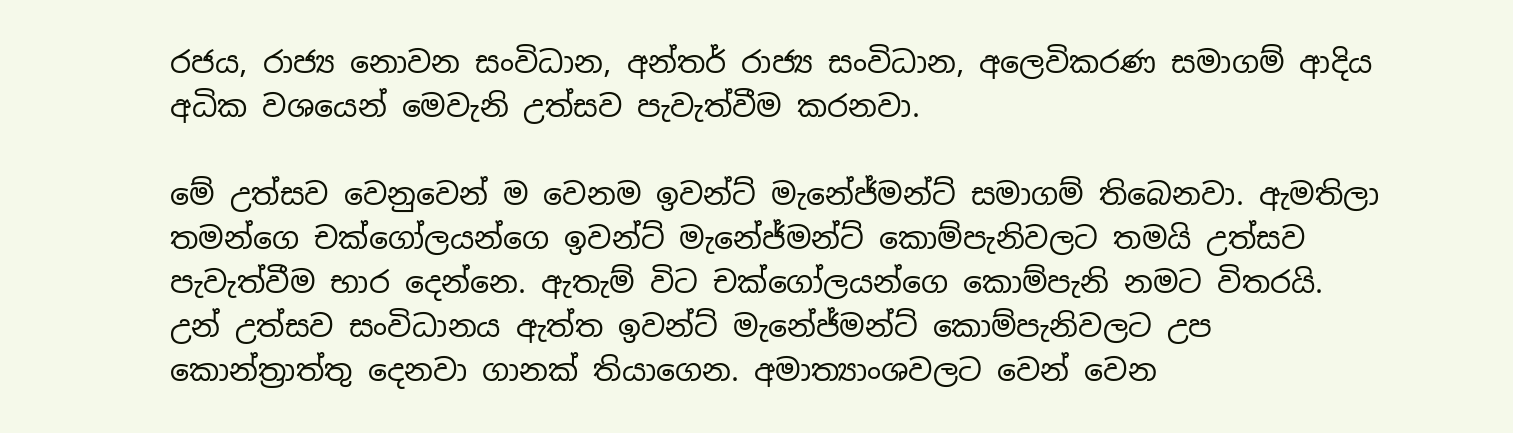රජය, රාජ්‍ය නොවන සංවිධාන, අන්තර් රාජ්‍ය සංවිධාන, අලෙවිකරණ සමාගම් ආදිය අධික වශයෙන් මෙවැනි උත්සව පැවැත්වීම කරනවා.

මේ උත්සව වෙනුවෙන් ම වෙනම ඉවන්ට් මැනේජ්මන්ට් සමාගම් තිබෙනවා. ඇමතිලා තමන්ගෙ චක්ගෝලයන්ගෙ ඉවන්ට් මැනේජ්මන්ට් කොම්පැනිවලට තමයි උත්සව පැවැත්වීම භාර දෙන්නෙ. ඇතැම් විට චක්ගෝලයන්ගෙ කොම්පැනි නමට විතරයි. උන් උත්සව සංවිධානය ඇත්ත ඉවන්ට් මැනේජ්මන්ට් කොම්පැනිවලට උප කොන්ත්‍රාත්තු දෙනවා ගානක් තියාගෙන. අමාත්‍යාංශවලට වෙන් වෙන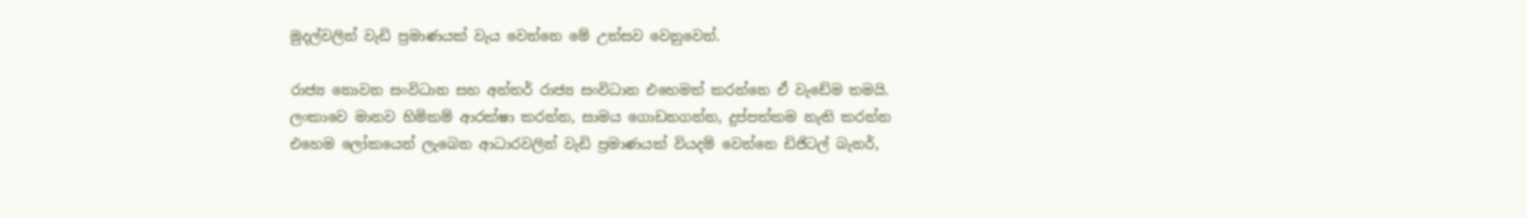මුදල්වලින් වැඩි ප්‍රමාණයක් වැය වෙන්නෙ මේ උත්සව වෙනුවෙන්.

රාජ්‍ය නොවන සංවිධාන සහ අන්තර් රාජ්‍ය සංවිධාන එහෙමත් කරන්නෙ ඒ වැඩේම තමයි. ලංකාවෙ මානව හිමිකම් ආරක්ෂා කරන්න, සාමය ගොඩනගන්න, දුප්පත්කම නැති කරන්න එහෙම ලෝකයෙන් ලැබෙන ආධාරවලින් වැඩි ප්‍රමාණයක් වියදම් වෙන්නෙ ඩිජිටල් බැනර්,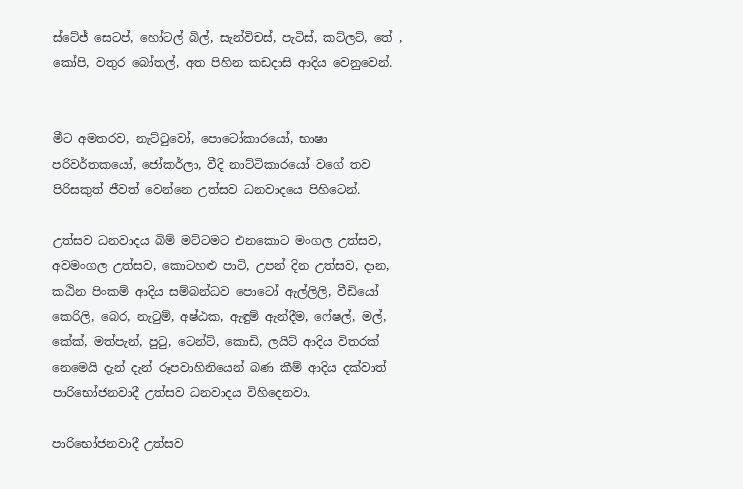ස්ටේජ් සෙටප්, හෝටල් බිල්, සැන්විචස්, පැටිස්, කට්ලට්, තේ , කෝපි, වතුර බෝතල්, අත පිහින කඩදාසි ආදිය වෙනුවෙන්.


මීට අමතරව, නැට්ටුවෝ, පොටෝකාරයෝ, භාෂා පරිවර්තකයෝ, ජෝකර්ලා, වීදි නාට්ටිකාරයෝ වගේ තව පිරිසකුත් ජීවත් වෙන්නෙ උත්සව ධනවාදයෙ පිහිටෙන්.

උත්සව ධනවාදය බිම් මට්ටමට එනකොට මංගල උත්සව, අවමංගල උත්සව, කොටහළු පාටි, උපන් දින උත්සව, දාන, කඨින පිංකම් ආදිය සම්බන්ධව පොටෝ ඇල්ලිලි, වීඩියෝ කෙරිලි, බෙර, නැටුම්, අෂ්ඨක, ඇඳුම් ඇන්දීම, ෆේෂල්, මල්, කේක්, මත්පැන්, පුටු, ටෙන්ට්, කොඩි, ලයිට් ආදිය විතරක් නෙමෙයි දැන් දැන් රූපවාහිනියෙන් බණ කීම් ආදිය දක්වාත් පාරිභෝජනවාදී උත්සව ධනවාදය විහිදෙනවා.

පාරිභෝජනවාදී උත්සව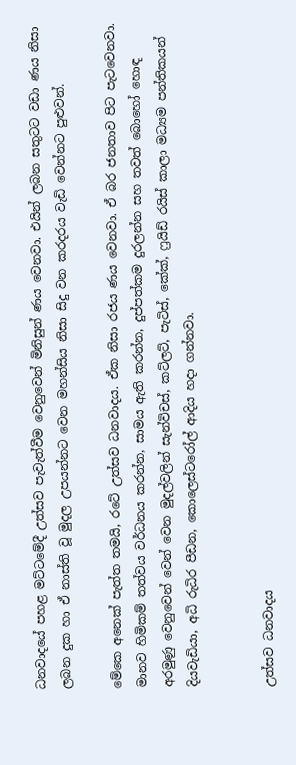ධනවාදයේ පහළ මට්ටමේදී උත්සව පැවැත්වීම වෙනුවෙන් මිනිසුන් ණය වෙනවා. එයින් ලබන සතුටට වඩා ණය නිසා ලබන දුක හා ඒ නාස්ති වූ මුදල උපයන්නට වෙන මහන්සිය නිසා සිදු වන කරදරය වැඩි වෙන්නට පුළුවන්.

මේකෙ අනෙක් පැත්ත තමයි, රටේ උත්සව ධනවාදය. ඒක නිසා රජය ණය වෙනවා. ඒ බර ජනතාව පිට පැටවෙනවා. මානව හිමිකම් තත්වය වර්ධනය කරන්න, සාමය ඇති කරන්න, දුප්පත්කම දුරලන්න සහ තවත් බොහෝ හොඳ අරමුණු වෙනුවෙන් වෙන් වෙන මුදල්වලින් සැන්විචස්, කට්ලට්, පැටිස්, කේක්, ෆ්‍රයිඩ් රයිස් කාලා මධ්‍යම පන්තිකයන් දියවැඩියා, අධි රුධිර පීඩන, කොලෙස්ටරෝල් ආදිය හදා ගන්නවා.


උත්සව ධනවාදය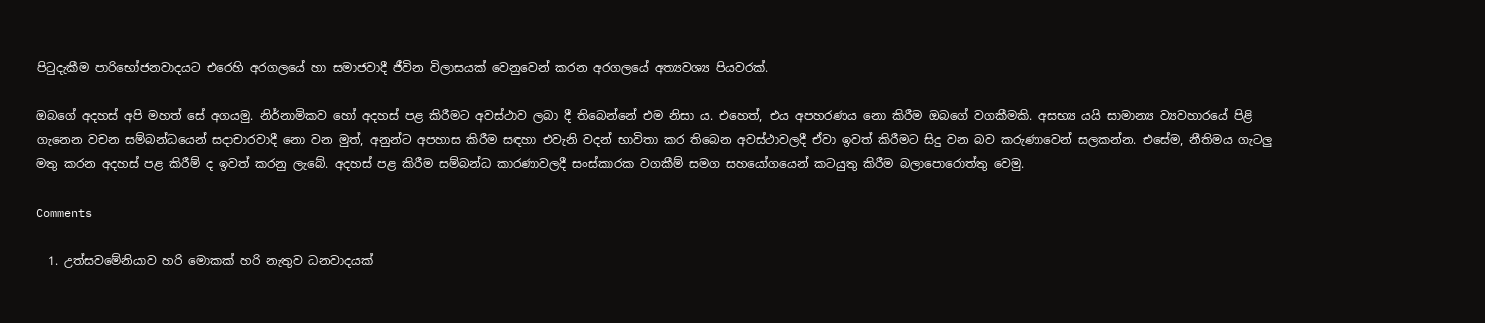පිටුදැකීම පාරිභෝජනවාදයට එරෙහි අරගලයේ හා සමාජවාදී ජීවින විලාසයක් වෙනුවෙන් කරන අරගලයේ අත්‍යවශ්‍ය පියවරක්.

ඔබගේ අදහස් අපි මහත් සේ අගයමු. නිර්නාමිකව හෝ අදහස් පළ කිරීමට අවස්ථාව ලබා දී තිබෙන්නේ එම නිසා ය. එහෙත්, එය අපහරණය නො කිරීම ඔබ‍ගේ වගකීමකි. අසභ්‍ය යයි සාමාන්‍ය ව්‍යවහාරයේ පිළි ගැනෙන වචන සම්බන්ධයෙන් සදාචාරවාදී නො වන මුත්, අනුන්ට අපහාස කිරීම සඳහා එවැනි වදන් භාවිතා කර තිබෙන අවස්ථාවලදී ඒවා ඉවත් කිරීමට සිදු වන බව කරුණාවෙන් සලකන්න. එසේම, නීතිමය ගැටලු මතු කරන අදහස් පළ කිරීම් ද ඉවත් කරනු ලැබේ. අදහස් පළ කිරීම සම්බන්ධ කාරණාවලදී සංස්කාරක වගකීම් සමග සහයෝගයෙන් කටයුතු කිරීම බලාපොරොත්තු වෙමු.

Comments

  1. උත්සවමේනියාව හරි මොකක්‍ හරි නැතුව ධනවාදයක්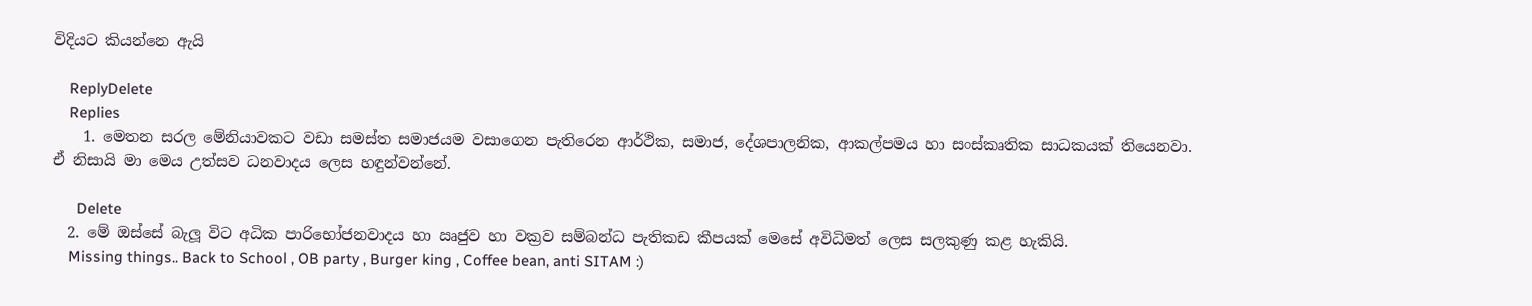විදියට කියන්නෙ ඇයි

    ReplyDelete
    Replies
    1. මෙතන සරල මේනියාවකට වඩා සමස්ත සමාජයම වසාගෙන පැතිරෙන ආර්ථික, සමාජ, දේශපාලනික, ආකල්පමය හා සංස්කෘතික සාධකයක් තියෙනවා. ඒ නිසායි මා මෙය උත්සව ධනවාදය ලෙස හඳුන්වන්නේ.

      Delete
  2. මේ ඔස්සේ බැලූ විට අධික පාරිභෝජනවාදය හා ඍජුව හා වක්‍රව සම්බන්ධ පැතිකඩ කීපයක් මෙසේ අවිධිමත් ලෙස සලකුණු කළ හැකියි.
    Missing things.. Back to School , OB party , Burger king , Coffee bean, anti SITAM :)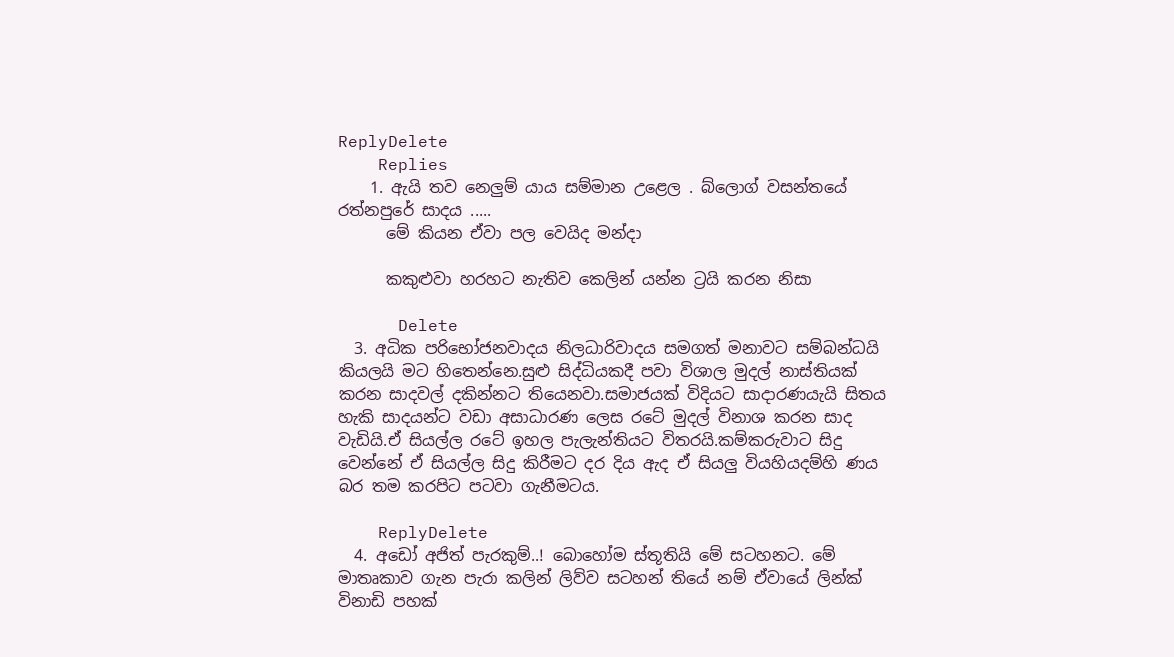ReplyDelete
    Replies
    1. ඇයි තව නෙලුම් යාය සම්මාන උළෙල . බ්ලොග් වසන්තයේ රත්නපුරේ සාදය .....
      මේ කියන ඒවා පල වෙයිද මන්දා

      කකුළුවා හරහට නැතිව කෙලින් යන්න ට්‍රයි කරන නිසා

      Delete
  3. අධික පරිභෝජනවාදය නිලධාරිවාදය සමගත් මනාවට සම්බන්ධයි කියලයි මට හිතෙන්නෙ.සුළු සිද්ධියකදී පවා විශාල මුදල් නාස්තියක් කරන සාදවල් දකින්නට තියෙනවා.සමාජයක් විදියට සාදාරණයැයි සිතය හැකි සාදයන්ට වඩා අසාධාරණ ලෙස රටේ මුදල් විනාශ කරන සාද වැඩියි.ඒ සියල්ල රටේ ඉහල පැලැන්තියට විතරයි.කම්කරුවාට සිදු වෙන්නේ ඒ සියල්ල සිදු කිරීමට දර දිය ඇද ඒ සියලු වියහියදම්හි ණය බර තම කරපිට පටවා ගැනීමටය.

    ReplyDelete
  4. අඩෝ අජිත් පැරකුම්..! බොහෝම ස්තූතියි මේ සටහනට. මේ මාතෘකාව ගැන පැරා කලින් ලිව්ව සටහන් තියේ නම් ඒවායේ ලින්ක් විනාඩි පහක්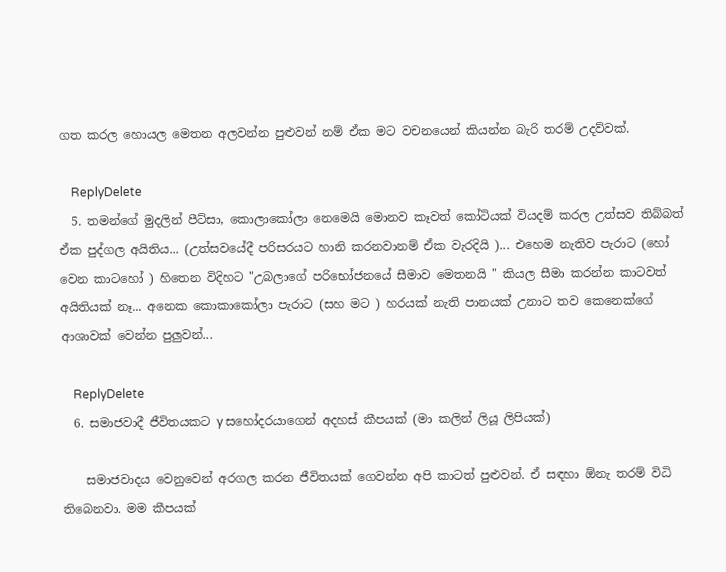ගත කරල හොයල මෙතන අලවන්න පුළුවන් නම් ඒක මට වචනයෙන් කියන්න බැරි තරම් උදව්වක්.

    ReplyDelete
  5. තමන්ගේ මුදලින් පීට්සා, කොලාකෝලා නෙමෙයි මොනව කෑවත් කෝටියක් වියදම් කරල උත්සව තිබ්බත් ඒක පුද්ගල අයිතිය... (උත්සවයේදී පරිසරයට හානි කරනවානම් ඒක වැරදියි )... එහෙම නැතිව පැරාට (හෝ වෙන කාටහෝ ) හිතෙන විදිහට "උබලාගේ පරිභෝජනයේ සීමාව මෙතනයි " කියල සීමා කරන්න කාටවත් අයිතියක් නෑ... අනෙක කොකාකෝලා පැරාට (සහ මට ) හරයක් නැති පානයක් උනාට තව කෙනෙක්ගේ ආශාවක් වෙන්න පුලුවන්...

    ReplyDelete
  6. සමාජවාදී ජීවිතයකට y සහෝදරයාගෙන් අදහස් කීපයක් (මා කලින් ලියූ ලිපියක්)

    සමාජවාදය වෙනුවෙන් අරගල කරන ජීවිතයක් ගෙවන්න අපි කාටත් පුළුවන්. ඒ සඳහා ඕනැ තරම් විධි තිබෙනවා. මම කීපයක්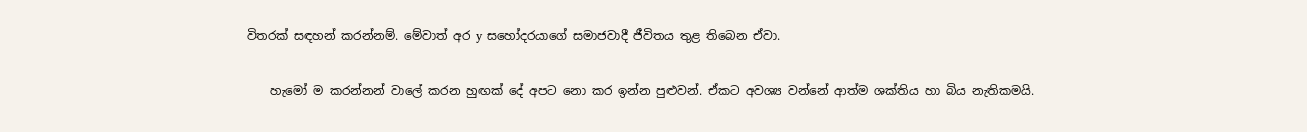විතරක් සඳහන් කරන්නම්. මේවාත් අර y සහෝදරයාගේ සමාජවාදී ජීවිතය තුළ තිබෙන ඒවා.

    හැමෝ ම කරන්නන් වාලේ කරන හුඟක් දේ අපට නො කර ඉන්න පුළුවන්. ඒකට අවශ්‍ය වන්නේ ආත්ම ශක්තිය හා බිය නැතිකමයි.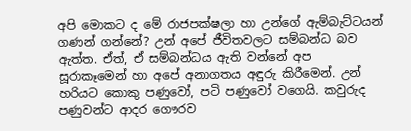අපි මොකට ද මේ රාජපක්ෂලා හා උන්ගේ ඇම්බැට්ටයන් ගණන් ගන්නේ? උන් අපේ ජීවිතවලට සම්බන්ධ බව ඇත්ත. ඒත්, ඒ සම්බන්ධය ඇති වන්නේ අප සූරාකෑමෙන් හා අපේ අනාගතය අඳුරු කිරීමෙන්. උන් හරියට කොකු පණුවෝ, පටි පණුවෝ වගෙයි. කවුරුද පණුවන්ට ආදර ගෞරව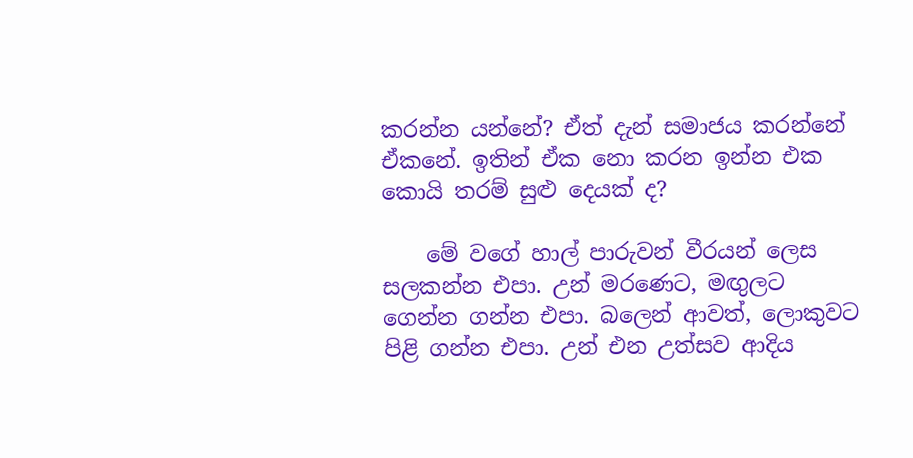කරන්න යන්නේ? ඒත් දැන් සමාජය කරන්නේ ඒකනේ. ඉතින් ඒක නො කරන ඉන්න එක කොයි තරම් සුළු දෙයක් ද?

    මේ වගේ හාල් පාරුවන් වීරයන් ලෙස සලකන්න එපා. උන් මරණෙට, මඟුලට ගෙන්න ගන්න එපා. බලෙන් ආවත්, ලොකුවට පිළි ගන්න එපා. උන් එන උත්සව ආදිය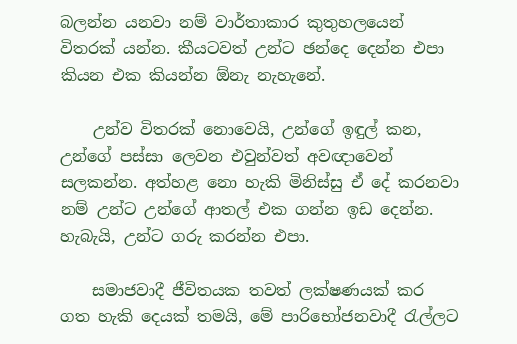බලන්න යනවා නම් වාර්තාකාර කුතුහලයෙන් විතරක් යන්න. කීයටවත් උන්ට ඡන්දෙ දෙන්න එපා කියන එක කියන්න ඕනැ නැහැනේ.

    උන්ව විතරක් නොවෙයි, උන්ගේ ඉඳුල් කන, උන්ගේ පස්සා ලෙවන එවුන්වත් අවඥාවෙන් සලකන්න. අත්හළ නො හැකි මිනිස්සු ඒ දේ කරනවා නම් උන්ට උන්ගේ ආතල් එක ගන්න ඉඩ දෙන්න. හැබැයි, උන්ට ගරු කරන්න එපා.

    සමාජවාදී ජීවිතයක තවත් ලක්ෂණයක් කර ගත හැකි දෙයක් තමයි, මේ පාරිභෝජනවාදී රැල්ලට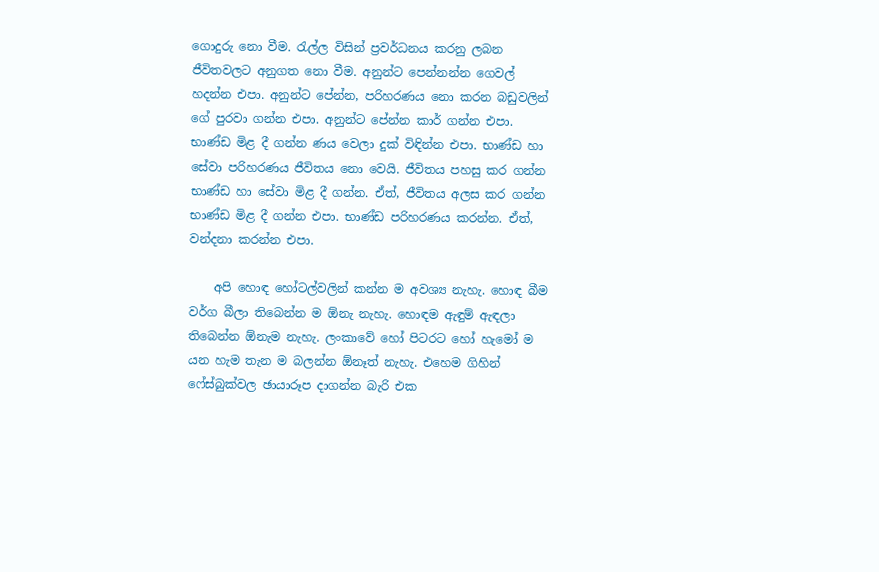ගොදුරු නො වීම. රැල්ල විසින් ප්‍රවර්ධනය කරනු ලබන ජීවිතවලට අනුගත නො වීම. අනුන්ට පෙන්නන්න ගෙවල් හදන්න එපා. අනුන්ට පේන්න, පරිහරණය නො කරන බඩුවලින් ගේ පුරවා ගන්න එපා. අනුන්ට පේන්න කාර් ගන්න එපා. භාණ්ඩ මිළ දී ගන්න ණය වෙලා දුක් විඳින්න එපා. භාණ්ඩ හා සේවා පරිහරණය ජීවිතය නො වෙයි. ජීවිතය පහසු කර ගන්න භාණ්ඩ හා සේවා මිළ දී ගන්න. ඒත්, ජීවිතය අලස කර ගන්න භාණ්ඩ මිළ දී ගන්න එපා. භාණ්ඩ පරිහරණය කරන්න. ඒත්, වන්දනා කරන්න එපා.

    අපි හොඳ හෝටල්වලින් කන්න ම අවශ්‍ය නැහැ. හොඳ බීම වර්ග බීලා තිබෙන්න ම ඕනැ නැහැ. හොඳම ඇඳුම් ඇඳලා තිබෙන්න ඕනැම නැහැ. ලංකාවේ හෝ පිටරට ‍හෝ හැමෝ ම යන හැම තැන ම බලන්න ඕනෑත් නැහැ. එහෙම ගිහින් ෆේස්බුක්වල ඡායාරූප දාගන්න බැරි එක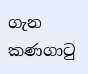ගැන කණගාටු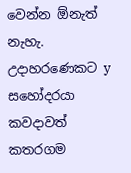වෙන්න ඕනැත් නැහැ. උදාහරණෙකට y සහෝදරයා කවදාවත් කතරගම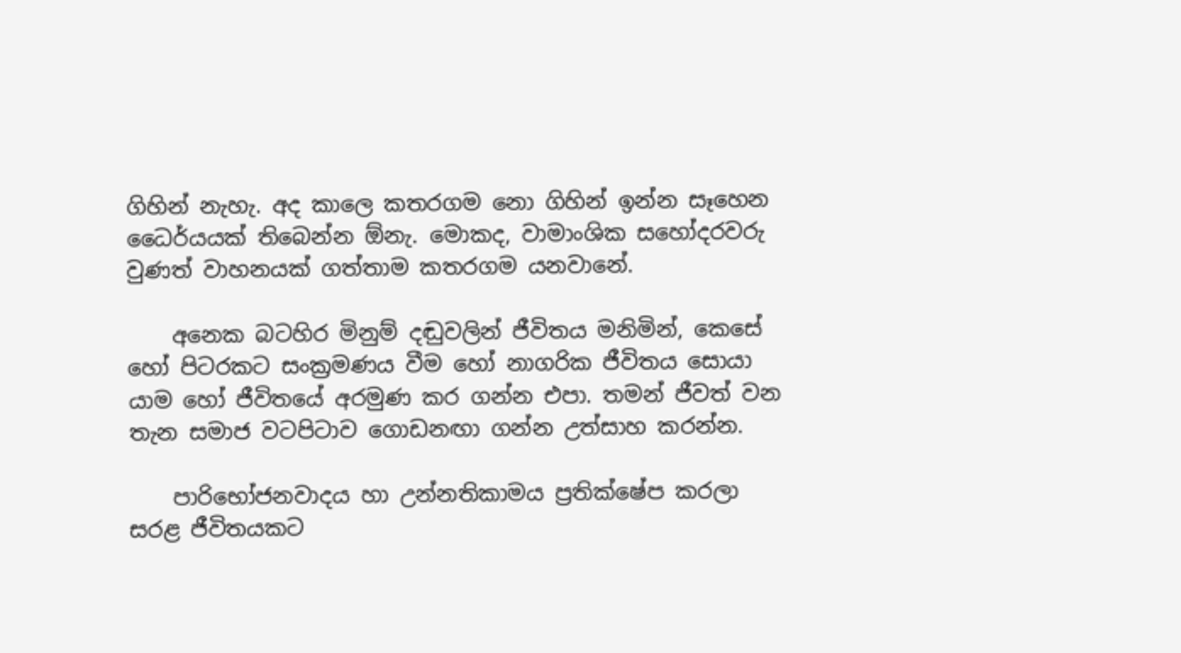ගිහින් නැහැ. අද කාලෙ කතරගම නො ගිහින් ඉන්න සෑහෙන ධෛර්යයක් තිබෙන්න ඕනැ. මොකද, වාමාංශික සහෝදරවරු වුණත් වාහනයක් ගත්තාම කතරගම යනවානේ.

    අනෙක බටහිර මිනුම් දඬුවලින් ජීවිතය මනිමින්, කෙසේ හෝ පිටරකට සංක්‍රමණය වීම හෝ නාගරික ජීවිතය සොයා යාම හෝ ජීවිතයේ අරමුණ කර ගන්න එපා. තමන් ජීවත් වන තැන සමාජ වටපිටාව ගොඩනඟා ගන්න උත්සාහ කරන්න.

    පාරිභෝජනවාදය හා උන්නතිකාමය ප්‍රතික්ෂේප කරලා සරළ ජීවිතයකට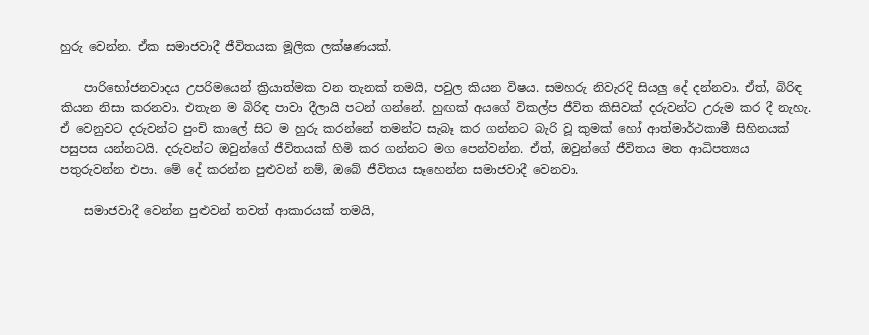හුරු වෙන්න. ඒක සමාජවාදී ජීවිතයක මූලික ලක්ෂණයක්.

    පාරිභෝජනවාදය උපරිමයෙන් ක්‍රියාත්මක වන තැනක් තමයි, පවුල කියන විෂය. සමහරු නිවැරදි සියලු දේ දන්නවා. ඒත්, බිරිඳ කියන නිසා කරනවා. එතැන ම බිරිඳ පාවා දීලායි පටන් ගන්නේ. හුඟක් අයගේ විකල්ප ජීවිත කිසිවක් දරුවන්ට උරුම කර දී නැහැ. ඒ වෙනුවට දරුවන්ට පුංචි කාලේ සිට ම හුරු කරන්නේ තමන්ට සැබෑ කර ගන්නට බැරි වූ කුමක් හෝ ආත්මාර්ථකාමී සිහිනයක් පසුපස යන්නටයි. දරුවන්ට ඔවුන්ගේ ජීවිතයක් හිමි කර ගන්නට මග පෙන්වන්න. ඒත්, ඔවුන්ගේ ජීවිතය මත ආධිපත්‍යය පතුරුවන්න එපා. මේ දේ කරන්න පුළුවන් නම්, ඔබේ ජීවිතය සෑහෙන්න සමාජවාදී වෙනවා.

    සමාජවාදී වෙන්න පුළුවන් තවත් ආකාරයක් තමයි,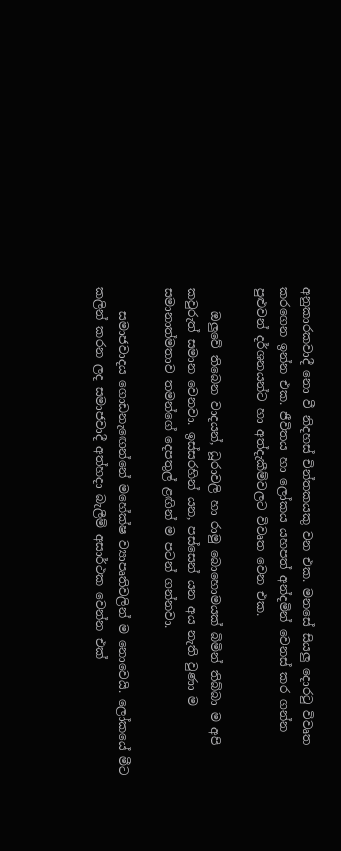අනුකාරකවාදී නො වී නිදහස් චින්තකයකු වන එක. මනසේ සියලු දොරටු විවෘත කරගෙන ඉන්න එක. ජීවිතය හා ලෝකය යහපත් අන්දමින් වෙනස් කර ගන්න පුළුවන් දර්ශනයන්ට හා අත්දැකීම්වලට විවෘත වෙන එක.

    ඔලුවේ තිබෙන වාදයන්, ධූරාවලි හා රාමු බොහොමයක් බිමින් තිබ්බා ම අපි කවුරුත් සමාන වෙනවා. ඉස්සරහින් යන, පස්සෙන් යන අය නැති වුණා ම සමානාත්මතාව තමන්ගේ දෙපතුල් ළඟින් ම පටන් ගන්නවා.

    සමාජවාදය ගොඩනැ‍ඟෙන්නේ මහේක්ෂ ව්‍යාපෘතිවලින් ම නොවෙයි. ලෝකයේ මීට කලින් කරන ලද සමාජවාදී අත්හදා බැලීම් අසාර්ථක වෙන්න එක්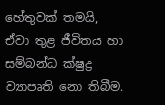හේතුවක් තමයි, ඒවා තුළ ජීවිතය හා සම්බන්ධ ක්ෂුද්‍ර ව්‍යාපෘති නො තිබීම.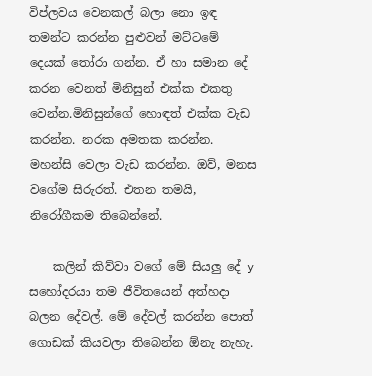විප්ලවය වෙනකල් බලා නො ඉඳ තමන්ට කරන්න පුළුවන් මට්ටමේ දෙයක් තෝරා ගන්න. ඒ හා සමාන දේ කරන වෙනත් මිනිසුන් එක්ක එකතු වෙන්න.මිනිසුන්ගේ හොඳත් එක්ක වැඩ කරන්න. නරක අමතක කරන්න. මහන්සි වෙලා වැඩ කරන්න. ඔව්, මනස වගේම සිරුරත්. එතන තමයි, නිරෝගීකම තිබෙන්නේ.

    කලින් කිව්වා වගේ මේ සියලු දේ y සහෝදරයා තම ජීවිතයෙන් අත්හදා බලන දේවල්. මේ දේවල් කරන්න පොත් ගොඩක් කියවලා තිබෙන්න ඕනැ නැහැ.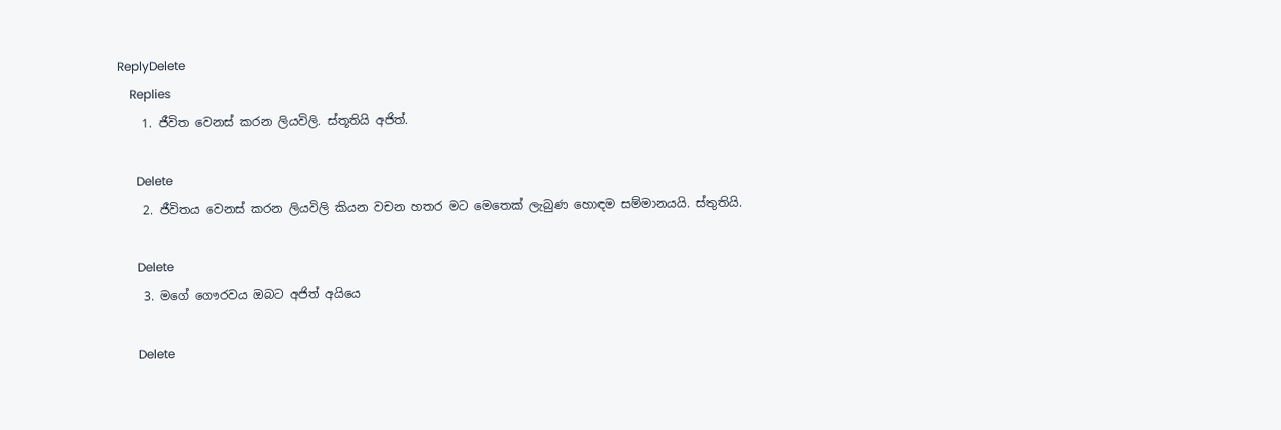ReplyDelete
    Replies
    1. ජීවිත වෙනස් කරන ලියවිලි. ස්තූතියි අජිත්.

      Delete
    2. ජීවිතය වෙනස් කරන ලියවිලි කියන වචන හතර මට මෙතෙක් ලැබුණ හොඳම සම්මානයයි. ස්තුතියි.

      Delete
    3. මගේ ගෞරවය ඔබට අජිත් අයියෙ

      Delete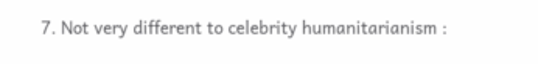7. Not very different to celebrity humanitarianism :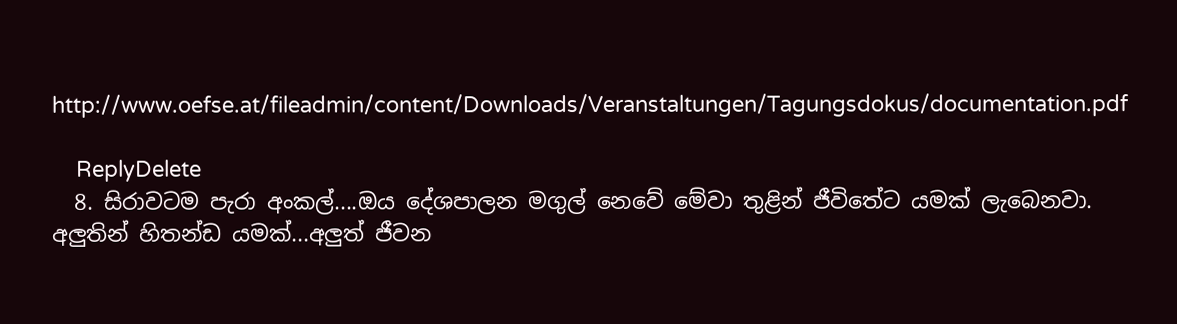http://www.oefse.at/fileadmin/content/Downloads/Veranstaltungen/Tagungsdokus/documentation.pdf

    ReplyDelete
  8. සිරාවටම පැරා අංකල්....ඔය දේශපාලන මගුල් නෙවේ මේවා තුළින් ජීවිතේට යමක් ලැබෙනවා. අලුතින් හිතන්ඩ යමක්...අලුත් ජීවන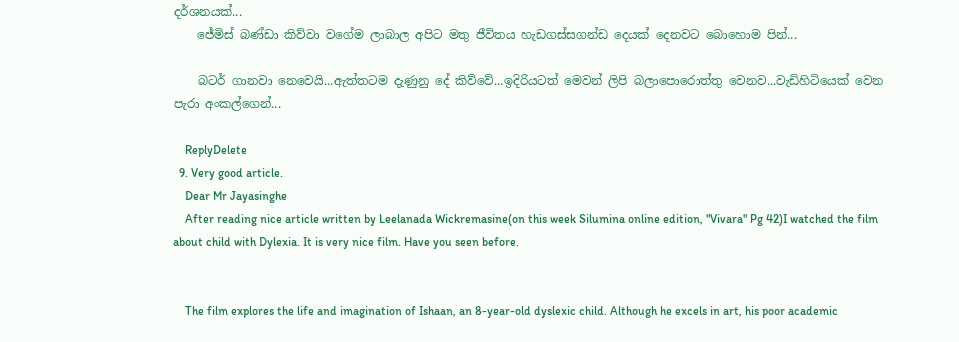දර්ශනයක්...
    ජේමිස් බණ්ඩා කිව්වා වගේම ලාබාල අපිට මතු ජීවිතය හැඩගස්සගන්ඩ දෙයක් දෙනවට බොහොම පින්...

    බටර් ගානවා නෙවෙයි...ඇත්තටම දැණුනු දේ කිව්වේ...ඉදිරියටත් මෙවන් ලිපි බලාපොරොත්තු වෙනව...වැඩිහිටියෙක් වෙන පැරා අංකල්ගෙන්...

    ReplyDelete
  9. Very good article.
    Dear Mr Jayasinghe
    After reading nice article written by Leelanada Wickremasine(on this week Silumina online edition, "Vivara" Pg 42)I watched the film about child with Dylexia. It is very nice film. Have you seen before.


    The film explores the life and imagination of Ishaan, an 8-year-old dyslexic child. Although he excels in art, his poor academic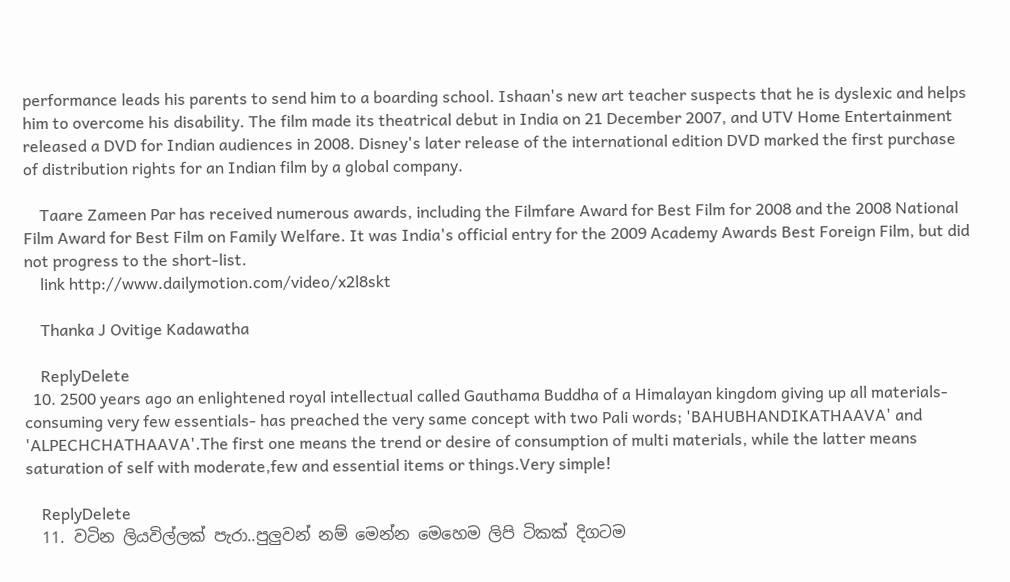performance leads his parents to send him to a boarding school. Ishaan's new art teacher suspects that he is dyslexic and helps him to overcome his disability. The film made its theatrical debut in India on 21 December 2007, and UTV Home Entertainment released a DVD for Indian audiences in 2008. Disney's later release of the international edition DVD marked the first purchase of distribution rights for an Indian film by a global company.

    Taare Zameen Par has received numerous awards, including the Filmfare Award for Best Film for 2008 and the 2008 National Film Award for Best Film on Family Welfare. It was India's official entry for the 2009 Academy Awards Best Foreign Film, but did not progress to the short-list.
    link http://www.dailymotion.com/video/x2l8skt

    Thanka J Ovitige Kadawatha

    ReplyDelete
  10. 2500 years ago an enlightened royal intellectual called Gauthama Buddha of a Himalayan kingdom giving up all materials- consuming very few essentials- has preached the very same concept with two Pali words; 'BAHUBHANDIKATHAAVA' and 'ALPECHCHATHAAVA'.The first one means the trend or desire of consumption of multi materials, while the latter means saturation of self with moderate,few and essential items or things.Very simple!

    ReplyDelete
  11. වටින ලියවිල්ලක් පැරා..පුලුවන් නම් මෙන්න මෙහෙම ලිපි ටිකක් දිගටම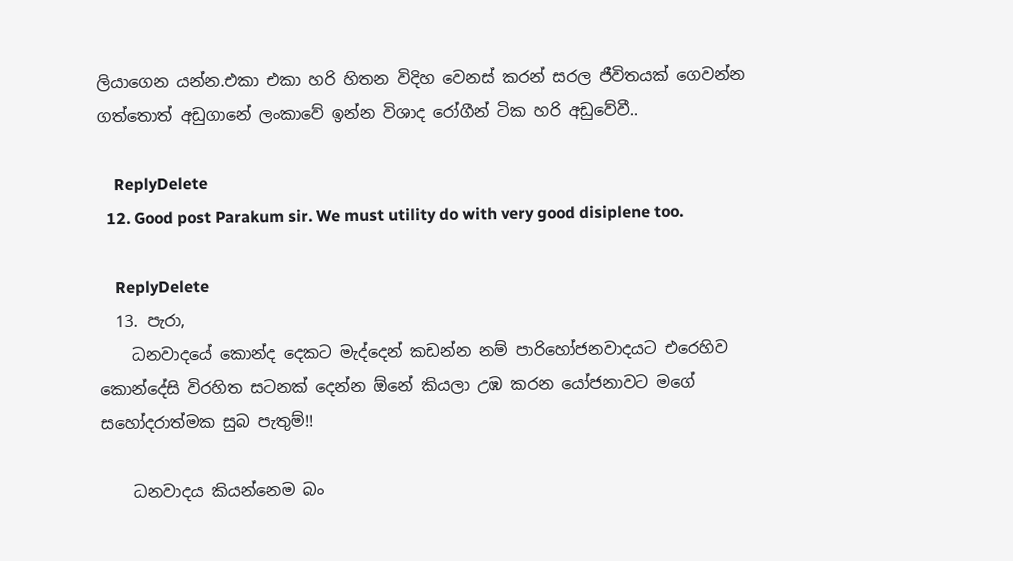ලියාගෙන යන්න.එකා එකා හරි හිතන විදිහ වෙනස් කරන් සරල ජීවිතයක් ගෙවන්න ගත්තොත් අඩුගානේ ලංකාවේ ඉන්න විශාද රෝගීන් ටික හරි අඩුවේවී..

    ReplyDelete
  12. Good post Parakum sir. We must utility do with very good disiplene too.

    ReplyDelete
  13. පැරා,
    ධනවාදයේ කොන්ද දෙකට මැද්දෙන් කඩන්න නම් පාරිහෝජනවාදයට එරෙහිව කොන්දේසි විරහිත සටනක් දෙන්න ඕනේ කියලා උඹ කරන යෝජනාවට මගේ සහෝදරාත්මක සුබ පැතුම්!!

    ධනවාදය කියන්නෙම බං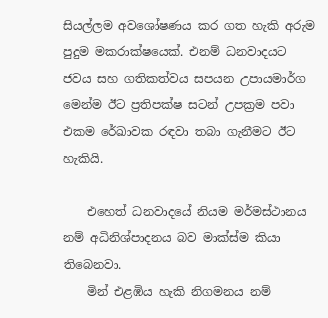සියල්ලම අවශෝෂණය කර ගත හැකි අරුම පුදුම මකරාක්ෂයෙක්. එනම් ධනවාදයට ජවය සහ ගතිකත්වය සපයන උපායමාර්ග මෙන්ම ඊට ප්‍රතිපක්ෂ සටන් උපක්‍රම පවා එකම රේඛාවක රඳවා තබා ගැනීමට ඊට හැකියි.

    එහෙත් ධනවාදයේ නියම මර්මස්ථානය නම් අධිනිශ්පාදනය බව මාක්ස්ම කියා තිබෙනවා.
    මින් එළඹිය හැකි නිගමනය නම්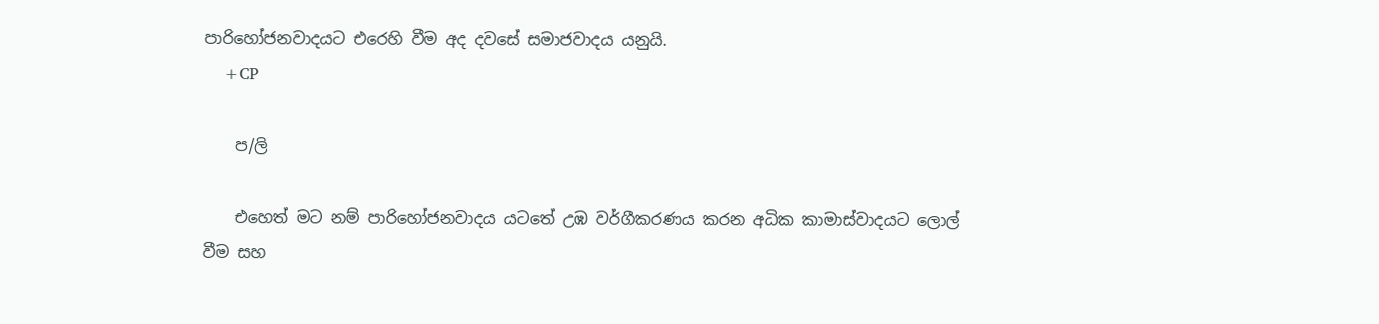පාරිහෝජනවාදයට එරෙහි වීම අද දවසේ සමාජවාදය යනුයි.
    +CP

    ප/ලි

    එහෙත් මට නම් පාරිහෝජනවාදය යටතේ උඹ වර්ගීකරණය කරන අධික කාමාස්වාදයට ලොල් වීම සහ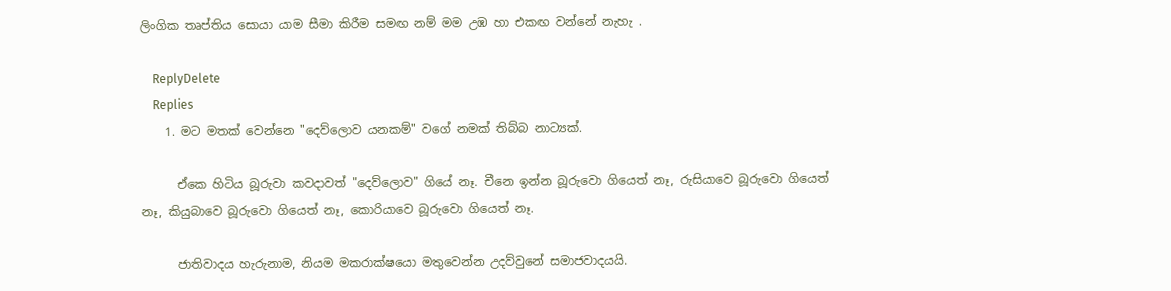ලිංගික තෘප්තිය සොයා යාම සීමා කිරීම සමඟ නම් මම උඹ හා එකඟ වන්නේ නැහැ .

    ReplyDelete
    Replies
    1. මට මතක් වෙන්නෙ "දෙව්ලොව යනකම්" වගේ නමක් තිබ්බ නාට්‍යක්.

      ඒකෙ හිටිය බූරුවා කවදාවත් "දෙව්ලොව" ගියේ නෑ. චීනෙ ඉන්න බූරුවො ගියෙත් නෑ, රුසියාවෙ බූරුවො ගියෙත් නෑ, කියුබාවෙ බූරුවො ගියෙත් නෑ, කොරියාවෙ බූරුවො ගියෙත් නෑ.

      ජාතිවාදය හැරුනාම, නියම මකරාක්ෂයො මතුවෙන්න උදව්වුනේ සමාජවාදයයි.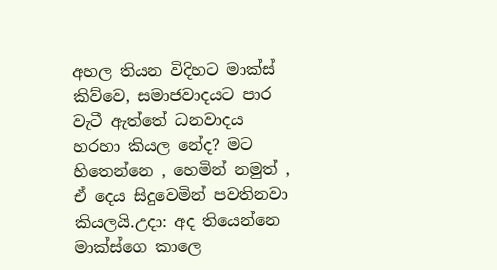අහල තියන විදිහට මාක්ස් කිව්වෙ, සමාජවාදයට පාර වැටී ඇත්තේ ධනවාදය හරහා කියල නේද? මට හිතෙන්නෙ , හෙමින් නමුත් , ඒ දෙය සිදුවෙමින් පවතිනවා කියලයි.උදා: අද තියෙන්නෙ මාක්ස්ගෙ කාලෙ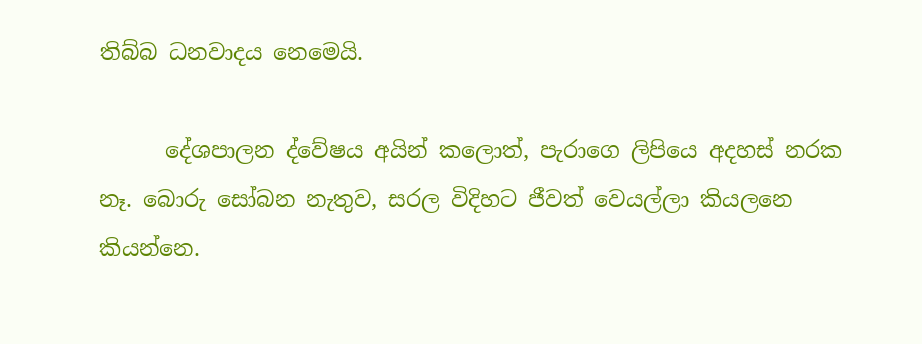තිබ්බ ධනවාදය නෙමෙයි.

      දේශපාලන ද්වේෂය අයින් කලොත්, පැරාගෙ ලිපියෙ අදහස් නරක නෑ. බොරු සෝබන නැතුව, සරල විදිහට ජීවත් වෙයල්ලා කියලනෙ කියන්නෙ.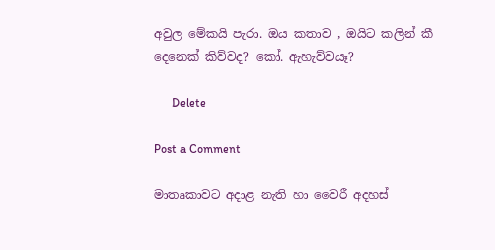අවුල මේකයි පැරා. ඔය කතාව , ඔයිට කලින් කී දෙනෙක් කිව්වද? කෝ. ඇහැව්වයෑ?

      Delete

Post a Comment

මාතෘකාවට අදාළ නැති හා වෛරී අදහස්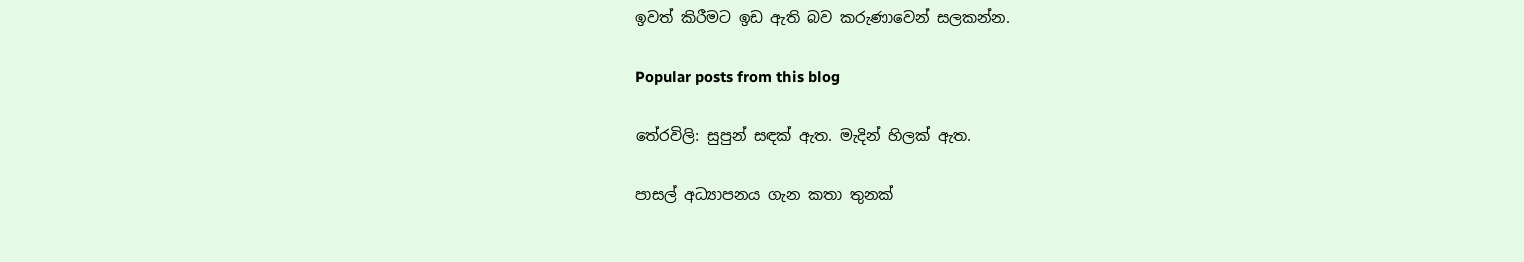ඉවත් කිරීමට ඉඩ ඇති බව කරුණාවෙන් සලකන්න.

Popular posts from this blog

තේරවිලි: සුපුන් සඳක් ඇත. මැදින් හිලක් ඇත.

පාසල් අධ්‍යාපනය ගැන කතා තුනක්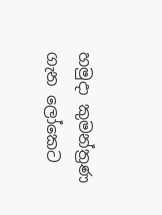හමුදා කුමන්ත්‍රණ ගැන ලෝකෙට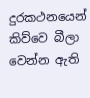දුරකථනයෙන් කිව්වෙ බීලා වෙන්න ඇති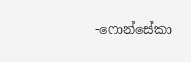-ෆොන්සේකා